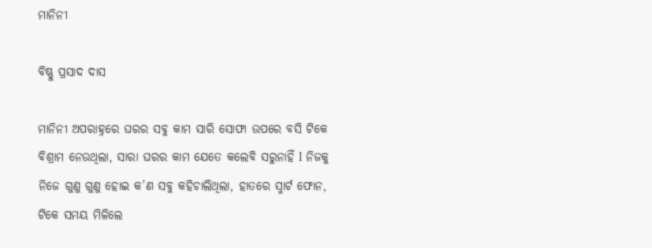ମାନିନୀ

ବିଷ୍ଣୁ ପ୍ରସାଦ ଦାସ

ମାନିନୀ ଅପରାହ୍ନରେ ଘରର ସବୁ କାମ ସାରି ସୋଫା ଉପରେ ବସି ଟିକେ ବିଶ୍ରାମ ନେଉଥିଲା, ସାରା ଘରର କାମ ଯେତେ କଲେବି ସରୁନାହିଁ I ନିଜକୁ ନିଜେ ଗୁଣୁ ଗୁଣୁ ହୋଇ କ’ଣ ସବୁ କହିଚାଲିଥିଲା, ହାତରେ ସ୍ମାର୍ଟ ଫୋନ, ଟିକେ ସମୟ ମିଳିଲେ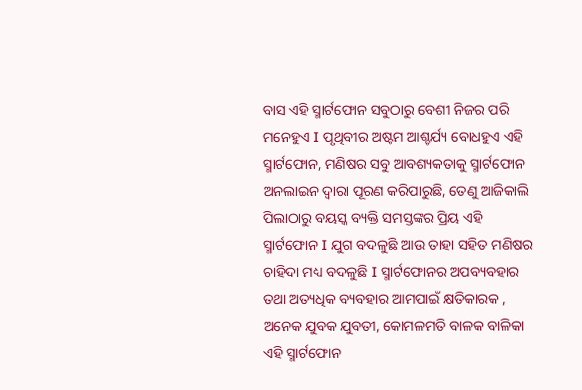ବାସ ଏହି ସ୍ମାର୍ଟଫୋନ ସବୁଠାରୁ ବେଶୀ ନିଜର ପରି ମନେହୁଏ I ପୃଥିବୀର ଅଷ୍ଟମ ଆଶ୍ଚର୍ଯ୍ୟ ବୋଧହୁଏ ଏହି ସ୍ମାର୍ଟଫୋନ, ମଣିଷର ସବୁ ଆବଶ୍ୟକତାକୁ ସ୍ମାର୍ଟଫୋନ ଅନଲାଇନ ଦ୍ୱାରା ପୂରଣ କରିପାରୁଛି, ତେଣୁ ଆଜିକାଲି ପିଲାଠାରୁ ବୟସ୍କ ବ୍ୟକ୍ତି ସମସ୍ତଙ୍କର ପ୍ରିୟ ଏହି ସ୍ମାର୍ଟଫୋନ I ଯୁଗ ବଦଳୁଛି ଆଉ ତାହା ସହିତ ମଣିଷର ଚାହିଦା ମଧ୍ୟ ବଦଳୁଛି I ସ୍ମାର୍ଟଫୋନର ଅପବ୍ୟବହାର ତଥା ଅତ୍ୟଧିକ ବ୍ୟବହାର ଆମପାଇଁ କ୍ଷତିକାରକ , ଅନେକ ଯୁବକ ଯୁବତୀ, କୋମଳମତି ବାଳକ ବାଳିକା ଏହି ସ୍ମାର୍ଟଫୋନ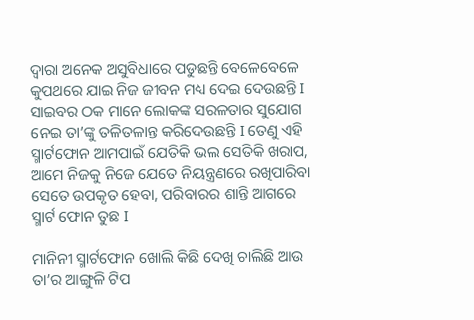ଦ୍ୱାରା ଅନେକ ଅସୁବିଧାରେ ପଡୁଛନ୍ତି ବେଳେବେଳେ କୁପଥରେ ଯାଇ ନିଜ ଜୀବନ ମଧ୍ୟ ଦେଇ ଦେଉଛନ୍ତି I ସାଇବର ଠକ ମାନେ ଲୋକଙ୍କ ସରଳତାର ସୁଯୋଗ ନେଇ ତା’ଙ୍କୁ ତଳିତଳାନ୍ତ କରିଦେଉଛନ୍ତି I ତେଣୁ ଏହି ସ୍ମାର୍ଟଫୋନ ଆମପାଇଁ ଯେତିକି ଭଲ ସେତିକି ଖରାପ, ଆମେ ନିଜକୁ ନିଜେ ଯେତେ ନିୟନ୍ତ୍ରଣରେ ରଖିପାରିବା ସେତେ ଉପକୃତ ହେବା, ପରିବାରର ଶାନ୍ତି ଆଗରେ ସ୍ମାର୍ଟ ଫୋନ ତୁଛ I

ମାନିନୀ ସ୍ମାର୍ଟଫୋନ ଖୋଲି କିଛି ଦେଖି ଚାଲିଛି ଆଉ ତା’ର ଆଙ୍ଗୁଳି ଟିପ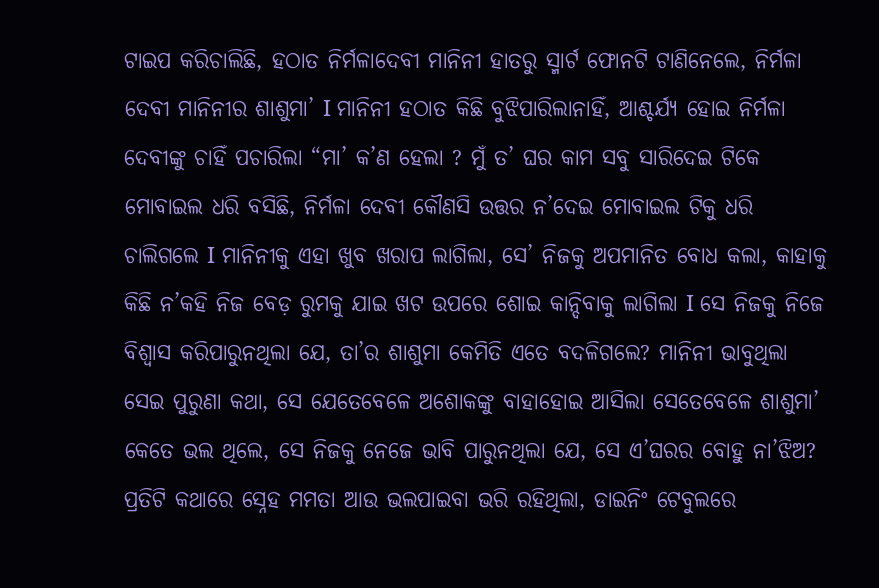ଟାଇପ କରିଚାଲିଛି, ହଠାତ ନିର୍ମଳାଦେବୀ ମାନିନୀ ହାତରୁ ସ୍ମାର୍ଟ ଫୋନଟି ଟାଣିନେଲେ, ନିର୍ମଳା ଦେବୀ ମାନିନୀର ଶାଶୁମା’ I ମାନିନୀ ହଠାତ କିଛି ବୁଝିପାରିଲାନାହିଁ, ଆଶ୍ଚର୍ଯ୍ୟ ହୋଇ ନିର୍ମଳା ଦେବୀଙ୍କୁ ଚାହିଁ ପଚାରିଲା “ମା’ କ’ଣ ହେଲା ? ମୁଁ ତ’ ଘର କାମ ସବୁ ସାରିଦେଇ ଟିକେ ମୋବାଇଲ ଧରି ବସିଛି, ନିର୍ମଳା ଦେବୀ କୌଣସି ଉତ୍ତର ନ’ଦେଇ ମୋବାଇଲ ଟିକୁ ଧରି ଚାଲିଗଲେ I ମାନିନୀକୁ ଏହା ଖୁବ ଖରାପ ଲାଗିଲା, ସେ’ ନିଜକୁ ଅପମାନିତ ବୋଧ କଲା, କାହାକୁ କିଛି ନ’କହି ନିଜ ବେଡ଼ ରୁମକୁ ଯାଇ ଖଟ ଉପରେ ଶୋଇ କାନ୍ଦିବାକୁ ଲାଗିଲା I ସେ ନିଜକୁ ନିଜେ ବିଶ୍ୱାସ କରିପାରୁନଥିଲା ଯେ, ତା’ର ଶାଶୁମା କେମିତି ଏତେ ବଦଳିଗଲେ? ମାନିନୀ ଭାବୁଥିଲା ସେଇ ପୁରୁଣା କଥା, ସେ ଯେତେବେଳେ ଅଶୋକଙ୍କୁ ବାହାହୋଇ ଆସିଲା ସେତେବେଳେ ଶାଶୁମା’ କେତେ ଭଲ ଥିଲେ, ସେ ନିଜକୁ ନେଜେ ଭାବି ପାରୁନଥିଲା ଯେ, ସେ ଏ’ଘରର ବୋହୁ ନା’ଝିଅ? ପ୍ରତିଟି କଥାରେ ସ୍ନେହ ମମତା ଆଉ ଭଲପାଇବା ଭରି ରହିଥିଲା, ଡାଇନିଂ ଟେବୁଲରେ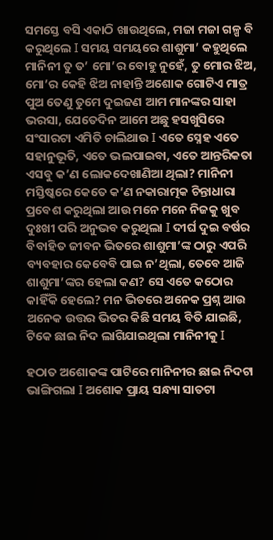ସମସ୍ତେ ବସି ଏକାଠି ଖାଉଥିଲେ, ମଜା ମଜା ଗଳ୍ପ ବି କରୁଥିଲେ I ସମୟ ସମୟରେ ଶାଶୁମା’ କହୁଥିଲେ ମାନିନୀ ତୁ ତ’ ମୋ’ର ବୋହୁ ନୁହେଁ, ତୁ ମୋର ଝିଅ, ମୋ’ର କେହି ଝିଅ ନାହାନ୍ତି ଅଶୋକ ଗୋଟିଏ ମାତ୍ର ପୁଅ ତେଣୁ ତୁମେ ଦୁଇଜଣ ଆମ ମାନଙ୍କର ସାହା ଭରସା, ଯେତେଦିନ ଆମେ ଅଛୁ ହସଖୁସିରେ ସଂସାରଟା ଏମିତି ଚାଲିଥାଉ I ଏତେ ସ୍ନେହ ଏତେ ସହାନୁଭୂତି, ଏତେ ଭଲପାଇବା, ଏତେ ଆନ୍ତରିକତା ଏସବୁ କ’ଣ ଲୋକଦେଖାଣିଆ ଥିଲା? ମାନିନୀ ମସ୍ତିଷ୍କରେ କେତେ କ’ଣ ନକାରାତ୍ମକ ଚିନ୍ତାଧାରା ପ୍ରବେଶ କରୁଥିଲା ଆଉ ମନେ ମନେ ନିଜକୁ ଖୁବ ଦୁଃଖୀ ପରି ଅନୁଭବ କରୁଥିଲା I ଦୀର୍ଘ ଦୁଇ ବର୍ଷର ବିବାହିତ ଜୀବନ ଭିତରେ ଶାଶୁମା’ଙ୍କ ଠାରୁ ଏପରି ବ୍ୟବହାର କେବେବି ପାଇ ନ’ଥିଲା, ତେବେ ଆଜି ଶାଶୁମା’ଙ୍କର ହେଲା କଣ? ସେ ଏତେ କଠୋର କାହିଁକି ହେଲେ? ମନ ଭିତରେ ଅନେକ ପ୍ରଶ୍ନ ଆଉ ଅନେକ ଉତ୍ତର ଭିତର କିଛି ସମୟ ବିତି ଯାଇଛି, ଟିକେ ଛାଇ ନିଦ ଲାଗିଯାଇଥିଲା ମାନିନୀକୁ I

ହଠାତ ଅଶୋକଙ୍କ ପାଟିରେ ମାନିନୀର ଛାଇ ନିଦଟା ଭାଙ୍ଗିଗଲା I ଅଶୋକ ପ୍ରାୟ ସନ୍ଧ୍ୟା ସାତଟା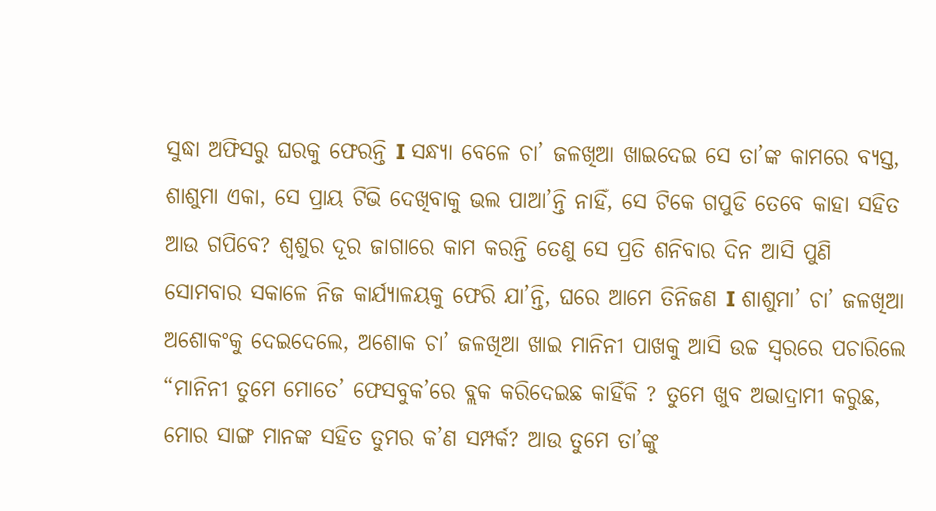ସୁଦ୍ଧା ଅଫିସରୁ ଘରକୁ ଫେରନ୍ତି I ସନ୍ଧ୍ୟା ବେଳେ ଚା’ ଜଳଖିଆ ଖାଇଦେଇ ସେ ତା’ଙ୍କ କାମରେ ବ୍ୟସ୍ତ, ଶାଶୁମା ଏକା, ସେ ପ୍ରାୟ ଟିଭି ଦେଖିବାକୁ ଭଲ ପାଆ’ନ୍ତି ନାହିଁ, ସେ ଟିକେ ଗପୁଡି ତେବେ କାହା ସହିତ ଆଉ ଗପିବେ? ଶ୍ୱଶୁର ଦୂର ଜାଗାରେ କାମ କରନ୍ତି ତେଣୁ ସେ ପ୍ରତି ଶନିବାର ଦିନ ଆସି ପୁଣି ସୋମବାର ସକାଳେ ନିଜ କାର୍ଯ୍ୟାଳୟକୁ ଫେରି ଯା’ନ୍ତି, ଘରେ ଆମେ ତିନିଜଣ I ଶାଶୁମା’ ଚା’ ଜଳଖିଆ ଅଶୋକଂକୁ ଦେଇଦେଲେ, ଅଶୋକ ଚା’ ଜଳଖିଆ ଖାଇ ମାନିନୀ ପାଖକୁ ଆସି ଉଚ୍ଚ ସ୍ୱରରେ ପଚାରିଲେ “ମାନିନୀ ତୁମେ ମୋତେ’ ଫେସବୁକ’ରେ ବ୍ଲକ କରିଦେଇଛ କାହିଁକି ? ତୁମେ ଖୁବ ଅଭାଦ୍ରାମୀ କରୁଛ, ମୋର ସାଙ୍ଗ ମାନଙ୍କ ସହିତ ତୁମର କ’ଣ ସମ୍ପର୍କ? ଆଉ ତୁମେ ତା’ଙ୍କୁ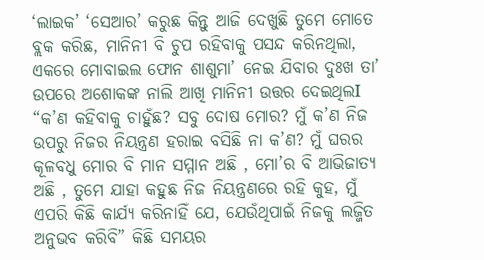‘ଲାଇକ’ ‘ସେଆର’ କରୁଛ କିନ୍ତୁ ଆଜି ଦେଖୁଛି ତୁମେ ମୋତେ ବ୍ଲକ କରିଛ, ମାନିନୀ ବି ଚୁପ ରହିବାକୁ ପସନ୍ଦ କରିନଥିଲା, ଏକରେ ମୋବାଇଲ ଫୋନ ଶାଶୁମା’ ନେଇ ଯିବାର ଦୁଃଖ ତା’ ଉପରେ ଅଶୋକଙ୍କ ନାଲି ଆଖି ମାନିନୀ ଉତ୍ତର ଦେଇଥିଲI “କ’ଣ କହିବାକୁ ଚାହୁଁଛ? ସବୁ ଦୋଷ ମୋର? ମୁଁ କ’ଣ ନିଜ ଉପରୁ ନିଜର ନିୟନ୍ତ୍ରଣ ହରାଇ ବସିଛି ନା କ’ଣ? ମୁଁ ଘରର କୂଳବଧୁ ମୋର ବି ମାନ ସମ୍ମାନ ଅଛି , ମୋ’ର ବି ଆଭିଜାତ୍ୟ ଅଛି , ତୁମେ ଯାହା କହୁଛ ନିଜ ନିୟନ୍ତ୍ରଣରେ ରହି କୁହ, ମୁଁ ଏପରି କିଛି କାର୍ଯ୍ୟ କରିନାହିଁ ଯେ, ଯେଉଁଥିପାଇଁ ନିଜକୁ ଲଜ୍ଜିତ ଅନୁଭବ କରିବି” କିଛି ସମୟର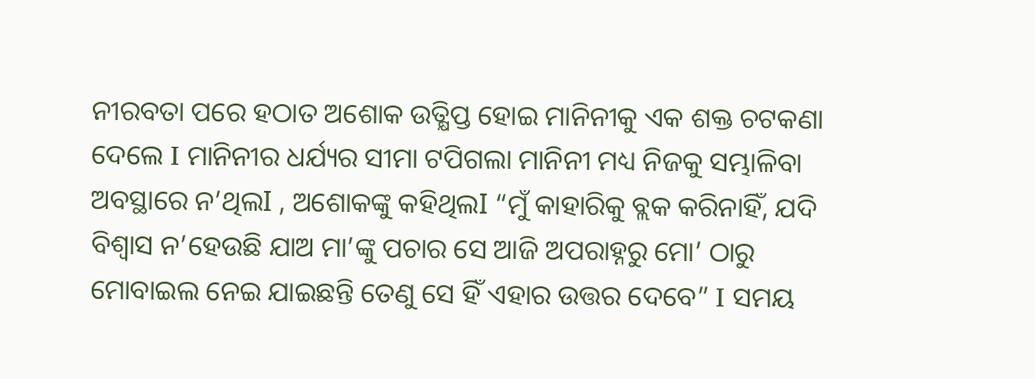ନୀରବତା ପରେ ହଠାତ ଅଶୋକ ଉତ୍କ୍ଷିପ୍ତ ହୋଇ ମାନିନୀକୁ ଏକ ଶକ୍ତ ଚଟକଣା ଦେଲେ I ମାନିନୀର ଧର୍ଯ୍ୟର ସୀମା ଟପିଗଲା ମାନିନୀ ମଧ୍ୟ ନିଜକୁ ସମ୍ଭାଳିବା ଅବସ୍ଥାରେ ନ’ଥିଲI , ଅଶୋକଙ୍କୁ କହିଥିଲI “ମୁଁ କାହାରିକୁ ବ୍ଲକ କରିନାହିଁ, ଯଦି ବିଶ୍ୱାସ ନ’ହେଉଛି ଯାଅ ମା’ଙ୍କୁ ପଚାର ସେ ଆଜି ଅପରାହ୍ନରୁ ମୋ’ ଠାରୁ ମୋବାଇଲ ନେଇ ଯାଇଛନ୍ତି ତେଣୁ ସେ ହିଁ ଏହାର ଉତ୍ତର ଦେବେ” I ସମୟ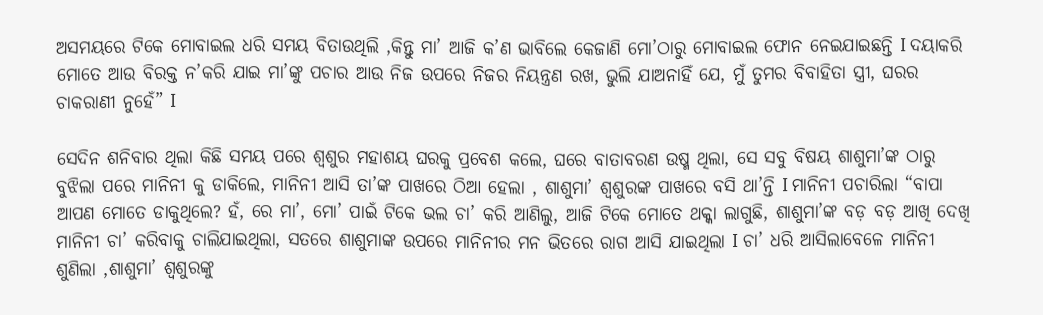ଅସମୟରେ ଟିକେ ମୋବାଇଲ ଧରି ସମୟ ବିତାଉଥିଲି ,କିନ୍ତୁ ମା’ ଆଜି କ’ଣ ଭାବିଲେ କେଜାଣି ମୋ’ଠାରୁ ମୋବାଇଲ ଫୋନ ନେଇଯାଇଛନ୍ତି I ଦୟାକରି ମୋତେ ଆଉ ବିରକ୍ତ ନ’କରି ଯାଇ ମା’ଙ୍କୁ ପଚାର ଆଉ ନିଜ ଉପରେ ନିଜର ନିୟନ୍ତ୍ରଣ ରଖ, ଭୁଲି ଯାଅନାହିଁ ଯେ, ମୁଁ ତୁମର ବିବାହିତା ସ୍ତ୍ରୀ, ଘରର ଚାକରାଣୀ ନୁହେଁ” I

ସେଦିନ ଶନିବାର ଥିଲା କିଛି ସମୟ ପରେ ଶ୍ୱଶୁର ମହାଶୟ ଘରକୁ ପ୍ରବେଶ କଲେ, ଘରେ ବାତାବରଣ ଉଷ୍ମ ଥିଲା, ସେ ସବୁ ବିଷୟ ଶାଶୁମା’ଙ୍କ ଠାରୁ ବୁଝିଲା ପରେ ମାନିନୀ କୁ ଡାକିଲେ, ମାନିନୀ ଆସି ତା’ଙ୍କ ପାଖରେ ଠିଆ ହେଲା , ଶାଶୁମା’ ଶ୍ଵଶୁରଙ୍କ ପାଖରେ ବସି ଥା’ନ୍ତି I ମାନିନୀ ପଚାରିଲା “ବାପା ଆପଣ ମୋତେ ଡାକୁଥିଲେ? ହଁ, ରେ ମା’, ମୋ’ ପାଇଁ ଟିକେ ଭଲ ଚା’ କରି ଆଣିଲୁ, ଆଜି ଟିକେ ମୋତେ ଥକ୍କା ଲାଗୁଛି, ଶାଶୁମା’ଙ୍କ ବଡ଼ ବଡ଼ ଆଖି ଦେଖି ମାନିନୀ ଚା’ କରିବାକୁ ଚାଲିଯାଇଥିଲା, ସତରେ ଶାଶୁମାଙ୍କ ଉପରେ ମାନିନୀର ମନ ଭିତରେ ରାଗ ଆସି ଯାଇଥିଲା I ଚା’ ଧରି ଆସିଲାବେଳେ ମାନିନୀ ଶୁଣିଲା ,ଶାଶୁମା’ ଶ୍ୱଶୁରଙ୍କୁ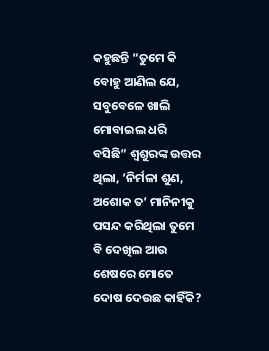କହୁଛନ୍ତି “ତୁମେ କି ବୋହୁ ଆଣିଲ ଯେ, ସବୁବେଳେ ଖାଲି ମୋବାଇଲ ଧରି ବସିଛି” ଶ୍ଵଶୁରଙ୍କ ଉତ୍ତର ଥିଲା, ‘ନିର୍ମଳା ଶୁଣ, ଅଶୋକ ତ’ ମାନିନୀକୁ ପସନ୍ଦ କରିଥିଲା ତୁମେ ବି ଦେଖିଲ ଆଉ ଶେଷରେ ମୋତେ ଦୋଷ ଦେଉଛ କାହିଁକି?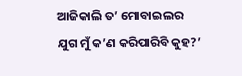ଆଜିକାଲି ତ’ ମୋବାଇଲର ଯୁଗ ମୁଁ କ’ଣ କରିପାରିବି କୁହ?’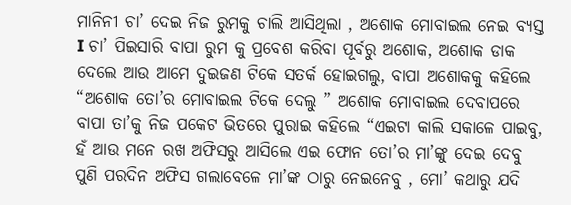ମାନିନୀ ଚା’ ଦେଇ ନିଜ ରୁମକୁ ଚାଲି ଆସିଥିଲା , ଅଶୋକ ମୋବାଇଲ ନେଇ ବ୍ୟସ୍ତ I ଚା’ ପିଇସାରି ବାପା ରୁମ କୁ ପ୍ରବେଶ କରିବା ପୂର୍ବରୁ ଅଶୋକ, ଅଶୋକ ଡାକ ଦେଲେ ଆଉ ଆମେ ଦୁଇଜଣ ଟିକେ ସତର୍କ ହୋଇଗଲୁ, ବାପା ଅଶୋକକୁ କହିଲେ “ଅଶୋକ ତୋ’ର ମୋବାଇଲ ଟିକେ ଦେଲୁ ” ଅଶୋକ ମୋବାଇଲ ଦେବାପରେ ବାପା ତା’କୁ ନିଜ ପକେଟ ଭିତରେ ପୁରାଇ କହିଲେ “ଏଇଟା କାଲି ସକାଳେ ପାଇବୁ, ହଁ ଆଉ ମନେ ରଖ ଅଫିସରୁ ଆସିଲେ ଏଇ ଫୋନ ତୋ’ର ମା’ଙ୍କୁ ଦେଇ ଦେବୁ ପୁଣି ପରଦିନ ଅଫିସ ଗଲାବେଳେ ମା’ଙ୍କ ଠାରୁ ନେଇନେବୁ , ମୋ’ କଥାରୁ ଯଦି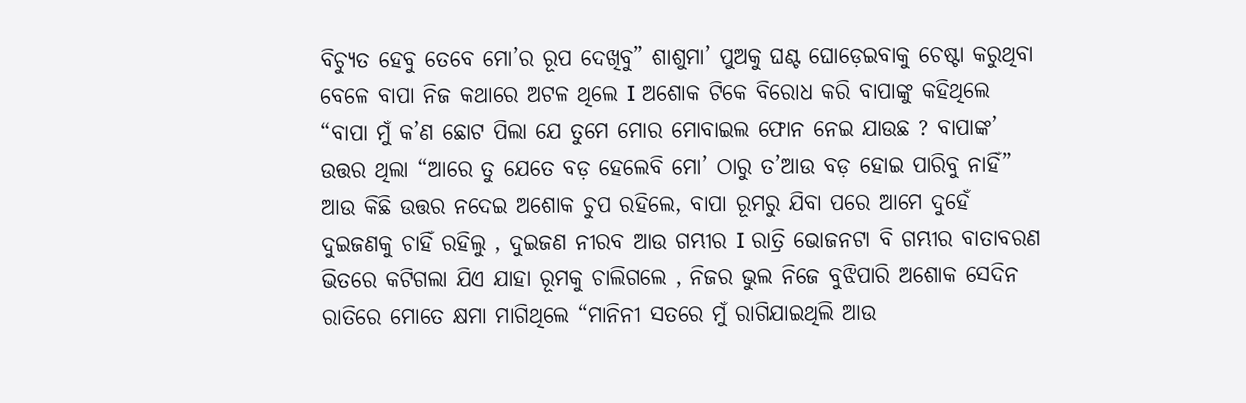ବିଚ୍ୟୁତ ହେବୁ ତେବେ ମୋ’ର ରୂପ ଦେଖିବୁ” ଶାଶୁମା’ ପୁଅକୁ ଘଣ୍ଟ ଘୋଡ଼େଇବାକୁ ଚେଷ୍ଟା କରୁଥିବା ବେଳେ ବାପା ନିଜ କଥାରେ ଅଟଳ ଥିଲେ I ଅଶୋକ ଟିକେ ବିରୋଧ କରି ବାପାଙ୍କୁ କହିଥିଲେ “ବାପା ମୁଁ କ’ଣ ଛୋଟ ପିଲା ଯେ ତୁମେ ମୋର ମୋବାଇଲ ଫୋନ ନେଇ ଯାଉଛ ? ବାପାଙ୍କ’ ଉତ୍ତର ଥିଲା “ଆରେ ତୁ ଯେତେ ବଡ଼ ହେଲେବି ମୋ’ ଠାରୁ ତ’ଆଉ ବଡ଼ ହୋଇ ପାରିବୁ ନାହିଁ” ଆଉ କିଛି ଉତ୍ତର ନଦେଇ ଅଶୋକ ଚୁପ ରହିଲେ, ବାପା ରୂମରୁ ଯିବା ପରେ ଆମେ ଦୁହେଁ ଦୁଇଜଣକୁ ଚାହିଁ ରହିଲୁ , ଦୁଇଜଣ ନୀରବ ଆଉ ଗମ୍ଭୀର I ରାତ୍ରି ଭୋଜନଟା ବି ଗମ୍ଭୀର ବାତାବରଣ ଭିତରେ କଟିଗଲା ଯିଏ ଯାହା ରୂମକୁ ଚାଲିଗଲେ , ନିଜର ଭୁଲ ନିଜେ ବୁଝିପାରି ଅଶୋକ ସେଦିନ ରାତିରେ ମୋତେ କ୍ଷମା ମାଗିଥିଲେ “ମାନିନୀ ସତରେ ମୁଁ ରାଗିଯାଇଥିଲି ଆଉ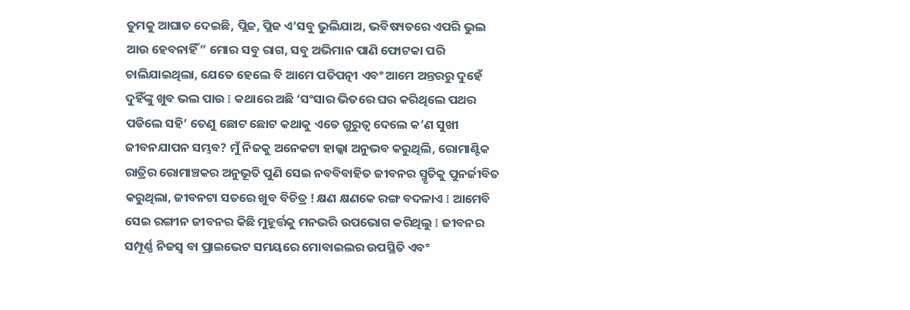ତୁମକୁ ଆଘାତ ଦେଇଛି, ପ୍ଲିଜ, ପ୍ଲିଜ ଏ’ସବୁ ଭୁଲିଯାଅ, ଭବିଷ୍ୟତରେ ଏପରି ଭୁଲ ଆଉ ହେବନାହିଁ” ମୋର ସବୁ ରାଗ, ସବୁ ଅଭିମାନ ପାଣି ଫୋଟକା ପରି ଚାଲିଯାଇଥିଲା, ଯେତେ ହେଲେ ବି ଆମେ ପତିପତ୍ନୀ ଏବଂ ଆମେ ଅନ୍ତରରୁ ଦୁହେଁ ଦୁହିଁଙ୍କୁ ଖୁବ ଭଲ ପାଉ I କଥାରେ ଅଛି ‘ସଂସାର ଭିତରେ ଘର କରିଥିଲେ ପଥର ପଡିଲେ ସହି’ ତେଣୁ ଛୋଟ ଛୋଟ କଥାକୁ ଏତେ ଗୁରୁତ୍ୱ ଦେଲେ କ’ଣ ସୁଖୀ ଜୀବନଯାପନ ସମ୍ଭବ? ମୁଁ ନିଜକୁ ଅନେକଟା ହାଲ୍କା ଅନୁଭବ କରୁଥିଲି, ରୋମାଣ୍ଟିକ ରାତ୍ରିର ରୋମାଞ୍ଚକର ଅନୁଭୂତି ପୁଣି ସେଇ ନବବିବାହିତ ଜୀବନର ସ୍ମୃତିକୁ ପୁନର୍ଜୀବିତ କରୁଥିଲା, ଜୀବନଟା ସତରେ ଖୁବ ବିଚିତ୍ର ! କ୍ଷଣ କ୍ଷଣକେ ରଙ୍ଗ ବଦଳାଏ I ଆମେବି ସେଇ ରଙ୍ଗୀନ ଜୀବନର କିଛି ମୁହୂର୍ତ୍ତକୁ ମନଭରି ଉପଭୋଗ କରିଥିଲୁ I ଜୀବନର ସମ୍ପୂର୍ଣ୍ଣ ନିଜସ୍ୱ ବା ପ୍ରାଇଭେଟ ସମୟରେ ମୋବାଇଲର ଉପସ୍ଥିତି ଏବଂ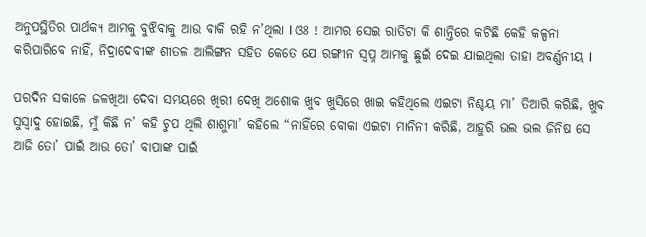ଅନୁପସ୍ଥିତିର ପାର୍ଥକ୍ୟ ଆମକୁ ବୁଝିବାକୁ ଆଉ ବାକି ରହି ନ’ଥିଲା I ଓଃ ! ଆମର ସେଇ ରାତିଟା କି ଶାନ୍ତିରେ କଟିଛି କେହି କଳ୍ପନା କରିପାରିବେ ନାହିଁ, ନିଦ୍ରାଦେବୀଙ୍କ ଶୀତଳ ଆଲିଙ୍ଗନ ସହିତ କେତେ ଯେ ରଙ୍ଗୀନ ସ୍ବପ୍ନ ଆମକୁ ଛୁଇଁ ଦେଇ ଯାଇଥିଲା ତାହା ଅବର୍ଣ୍ଣନୀୟ I

ପରଦିନ ସକାଳେ ଜଳଖିଆ ଦେବା ସମୟରେ ଖିରୀ ଦେଖି ଅଶୋକ ଖୁବ ଖୁସିରେ ଖାଇ କହିଥିଲେ ଏଇଟା ନିଶ୍ଚୟ ମା’ ତିଆରି କରିଛି, ଖୁବ ସୁସ୍ୱାଦୁ ହୋଇଛି, ମୁଁ କିଛି ନ’ କହି ଚୁପ ଥିଲି ଶାଶୁମା’ କହିଲେ “ନାହିଁରେ ବୋକା ଏଇଟା ମାନିନୀ କରିଛି, ଆହୁରି ଭଲ ଭଲ ଜିନିଷ ସେ ଆଜି ତୋ’ ପାଇଁ ଆଉ ତୋ’ ବାପାଙ୍କ ପାଇଁ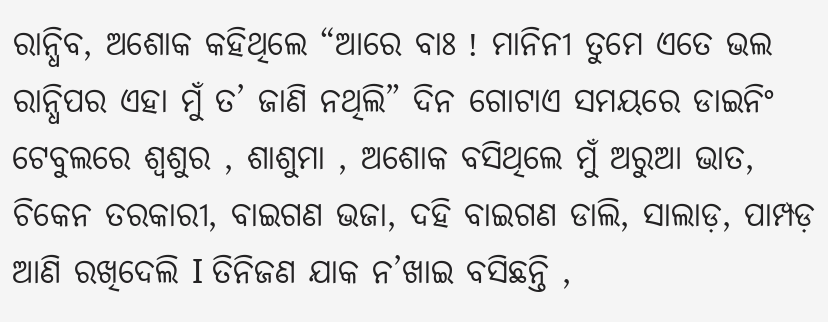ରାନ୍ଧିବ, ଅଶୋକ କହିଥିଲେ “ଆରେ ବାଃ ! ମାନିନୀ ତୁମେ ଏତେ ଭଲ ରାନ୍ଧିପର ଏହା ମୁଁ ତ’ ଜାଣି ନଥିଲି” ଦିନ ଗୋଟାଏ ସମୟରେ ଡାଇନିଂ ଟେବୁଲରେ ଶ୍ୱଶୁର , ଶାଶୁମା , ଅଶୋକ ବସିଥିଲେ ମୁଁ ଅରୁଆ ଭାତ, ଚିକେନ ତରକାରୀ, ବାଇଗଣ ଭଜା, ଦହି ବାଇଗଣ ଡାଲି, ସାଲାଡ଼, ପାମ୍ପଡ଼ ଆଣି ରଖିଦେଲି I ତିନିଜଣ ଯାକ ନ’ଖାଇ ବସିଛନ୍ତି ,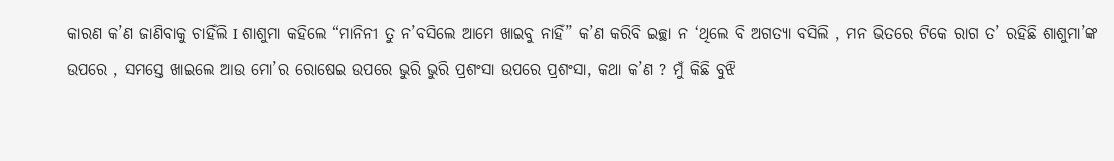କାରଣ କ’ଣ ଜାଣିବାକୁ ଚାହିଁଲି I ଶାଶୁମା କହିଲେ “ମାନିନୀ ତୁ ନ’ବସିଲେ ଆମେ ଖାଇବୁ ନାହିଁ” କ’ଣ କରିବି ଇଚ୍ଛା ନ ‘ଥିଲେ ବି ଅଗତ୍ୟା ବସିଲି , ମନ ଭିତରେ ଟିକେ ରାଗ ତ’ ରହିଛି ଶାଶୁମା’ଙ୍କ ଉପରେ , ସମସ୍ତେ ଖାଇଲେ ଆଉ ମୋ’ର ରୋଷେଇ ଉପରେ ଭୁରି ଭୁରି ପ୍ରଶଂସା ଉପରେ ପ୍ରଶଂସା, କଥା କ’ଣ ? ମୁଁ କିଛି ବୁଝି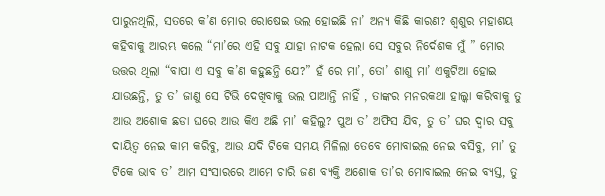ପାରୁନଥିଲି, ସତରେ କ’ଣ ମୋର ରୋଷେଇ ଭଲ ହୋଇଛି ନା’ ଅନ୍ୟ କିଛି କାରଣ? ଶ୍ୱଶୁର ମହାଶୟ କହିବାକୁ ଆରମ୍ଭ କଲେ “ମା’ରେ ଏହି ସବୁ ଯାହା ନାଟକ ହେଲା ସେ ସବୁର ନିର୍ଦେଶକ ମୁଁ ” ମୋର ଉତ୍ତର ଥିଲା “ବାପା ଏ ସବୁ କ’ଣ କହୁଛନ୍ତି ଯେ?” ହଁ ରେ ମା’, ତୋ’ ଶାଶୁ ମା’ ଏକୁଟିଆ ହୋଇ ଯାଉଛନ୍ତି, ତୁ ତ’ ଜାଣୁ ସେ ଟିଭି ଦେଖିବାକୁ ଭଲ ପାଆନ୍ତି ନାହିଁ , ତାଙ୍କର ମନରକଥା ହାଲ୍କା କରିବାକୁ ତୁ ଆଉ ଅଶୋକ ଛଡା ଘରେ ଆଉ କିଏ ଅଛି ମା’ କହିଲୁ? ପୁଅ ତ’ ଅଫିସ ଯିବ, ତୁ ତ’ ଘର ଦ୍ୱାର ସବୁ ଦାୟିତ୍ୱ ନେଇ କାମ କରିବୁ, ଆଉ ଯଦି ଟିକେ ସମୟ ମିଳିଲା ତେବେ ମୋବାଇଲ ନେଇ ବସିବୁ, ମା’ ତୁ ଟିକେ ଭାବ ତ’ ଆମ ସଂସାରରେ ଆମେ ଚାରି ଜଣ ବ୍ୟକ୍ତି ଅଶୋକ ତା’ର ମୋବାଇଲ ନେଇ ବ୍ୟସ୍ତ, ତୁ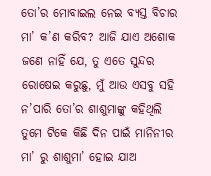ତୋ’ର ମୋବାଇଲ ନେଇ ବ୍ୟସ୍ତ ବିଚାର ମା’ କ’ଣ କରିବ? ଆଜି ଯାଏ ଅଶୋକ ଜଣେ ନାହିଁ ଯେ, ତୁ ଏତେ ସୁନ୍ଦର ରୋଷେଇ କରୁଛୁ, ମୁଁ ଆଉ ଏସବୁ ସହି ନ’ପାରି ତୋ’ର ଶାଶୁମାଙ୍କୁ କହିଥିଲି ତୁମେ ଟିକେ କିଛି ଦିନ ପାଇଁ ମାନିନୀର ମା’ ରୁ ଶାଶୁମା’ ହୋଇ ଯାଅ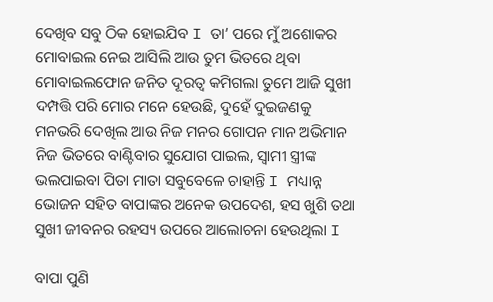ଦେଖିବ ସବୁ ଠିକ ହୋଇଯିବ I ତା’ ପରେ ମୁଁ ଅଶୋକର ମୋବାଇଲ ନେଇ ଆସିଲି ଆଉ ତୁମ ଭିତରେ ଥିବା ମୋବାଇଲଫୋନ ଜନିତ ଦୂରତ୍ୱ କମିଗଲା ତୁମେ ଆଜି ସୁଖୀ ଦମ୍ପତ୍ତି ପରି ମୋର ମନେ ହେଉଛି, ଦୁହେଁ ଦୁଇଜଣକୁ ମନଭରି ଦେଖିଲ ଆଉ ନିଜ ମନର ଗୋପନ ମାନ ଅଭିମାନ ନିଜ ଭିତରେ ବାଣ୍ଟିବାର ସୁଯୋଗ ପାଇଲ, ସ୍ୱାମୀ ସ୍ତ୍ରୀଙ୍କ ଭଲପାଇବା ପିତା ମାତା ସବୁବେଳେ ଚାହାନ୍ତି I ମଧ୍ୟାନ୍ନ ଭୋଜନ ସହିତ ବାପାଙ୍କର ଅନେକ ଉପଦେଶ, ହସ ଖୁଶି ତଥା ସୁଖୀ ଜୀବନର ରହସ୍ୟ ଉପରେ ଆଲୋଚନା ହେଉଥିଲା I

ବାପା ପୁଣି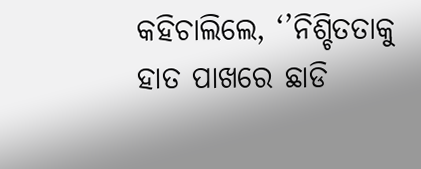କହିଚାଲିଲେ, ‘’ନିଶ୍ଚିତତାକୁ ହାତ ପାଖରେ ଛାଡି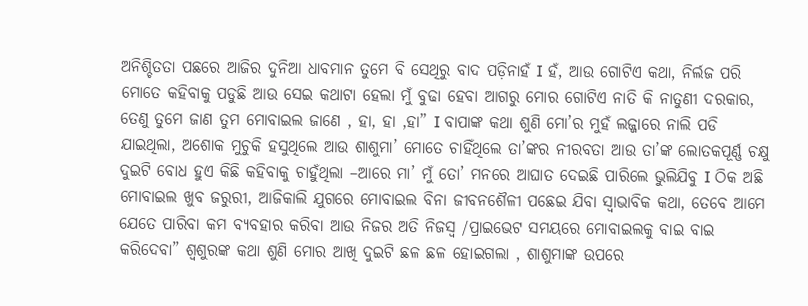ଅନିଶ୍ଚିତତା ପଛରେ ଆଜିର ଦୁନିଆ ଧାବମାନ ତୁମେ ବି ସେଥିରୁ ବାଦ ପଡ଼ିନାହଁ I ହଁ, ଆଉ ଗୋଟିଏ କଥା, ନିର୍ଲଜ ପରି ମୋତେ କହିବାକୁ ପଡୁଛି ଆଉ ସେଇ କଥାଟା ହେଲା ମୁଁ ବୁଢା ହେବା ଆଗରୁ ମୋର ଗୋଟିଏ ନାତି କି ନାତୁଣୀ ଦରକାର, ତେଣୁ ତୁମେ ଜାଣ ତୁମ ମୋବାଇଲ ଜାଣେ , ହା, ହା ,ହା” I ବାପାଙ୍କ କଥା ଶୁଣି ମୋ’ର ମୁହଁ ଲଜ୍ଜାରେ ନାଲି ପଡି ଯାଇଥିଲା, ଅଶୋକ ମୁଚୁକି ହସୁଥିଲେ ଆଉ ଶାଶୁମା’ ମୋତେ ଚାହିଁଥିଲେ ତା’ଙ୍କର ନୀରବତା ଆଉ ତା’ଙ୍କ ଲୋତକପୂର୍ଣ୍ଣ ଚକ୍ଷୁ ଦୁଇଟି ବୋଧ ହୁଏ କିଛି କହିବାକୁ ଚାହୁଁଥିଲା –ଆରେ ମା’ ମୁଁ ତୋ’ ମନରେ ଆଘାତ ଦେଇଛି ପାରିଲେ ଭୁଲିଯିବୁ I ଠିକ ଅଛି ମୋବାଇଲ ଖୁବ ଜରୁରୀ, ଆଜିକାଲି ଯୁଗରେ ମୋବାଇଲ ବିନା ଜୀବନଶୈଳୀ ପଛେଇ ଯିବା ସ୍ୱାଭାବିକ କଥା, ତେବେ ଆମେ ଯେତେ ପାରିବା କମ ବ୍ୟବହାର କରିବା ଆଉ ନିଜର ଅତି ନିଜସ୍ୱ /ପ୍ରାଇଭେଟ ସମୟରେ ମୋବାଇଲକୁ ବାଇ ବାଇ କରିଦେବା” ଶ୍ଵଶୁରଙ୍କ କଥା ଶୁଣି ମୋର ଆଖି ଦୁଇଟି ଛଳ ଛଳ ହୋଇଗଲା , ଶାଶୁମାଙ୍କ ଉପରେ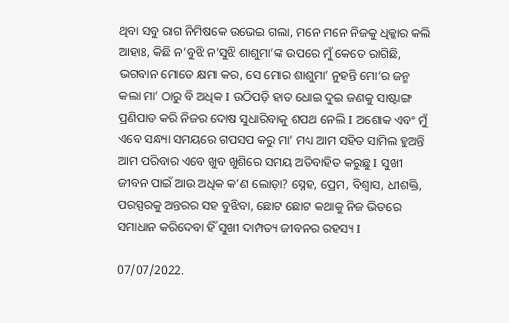ଥିବା ସବୁ ରାଗ ନିମିଷକେ ଉଭେଇ ଗଲା, ମନେ ମନେ ନିଜକୁ ଧିକ୍କାର କଲି ଆହାଃ, କିଛି ନ’ବୁଝି ନ’ସୁଝି ଶାଶୁମା’ଙ୍କ ଉପରେ ମୁଁ କେତେ ରାଗିଛି, ଭଗବାନ ମୋତେ କ୍ଷମା କର, ସେ ମୋର ଶାଶୁମା’ ନୁହନ୍ତି ମୋ’ର ଜନ୍ମ କଲା ମା’ ଠାରୁ ବି ଅଧିକ I ଉଠିପଡ଼ି ହାତ ଧୋଇ ଦୁଇ ଜଣକୁ ସାଷ୍ଟାଙ୍ଗ ପ୍ରଣିପାତ କରି ନିଜର ଦୋଷ ସୁଧାରିବାକୁ ଶପଥ ନେଲି I ଅଶୋକ ଏବଂ ମୁଁ ଏବେ ସନ୍ଧ୍ୟା ସମୟରେ ଗପସପ କରୁ ମା’ ମଧ୍ୟ ଆମ ସହିତ ସାମିଲ ହୁଅନ୍ତି ଆମ ପରିବାର ଏବେ ଖୁବ ଖୁଶିରେ ସମୟ ଅତିବାହିତ କରୁଛୁ I ସୁଖୀ ଜୀବନ ପାଇଁ ଆଉ ଅଧିକ କ’ଣ ଲୋଡ଼ା? ସ୍ନେହ, ପ୍ରେମ, ବିଶ୍ୱାସ, ଧୀଶକ୍ତି, ପରସ୍ପରକୁ ଅନ୍ତରର ସହ ବୁଝିବା, ଛୋଟ ଛୋଟ କଥାକୁ ନିଜ ଭିତରେ ସମାଧାନ କରିଦେବା ହିଁ ସୁଖୀ ଦାମ୍ପତ୍ୟ ଜୀବନର ରହସ୍ୟ I

07/07/2022.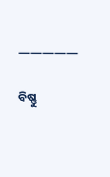—————

ବିଷ୍ଣୁ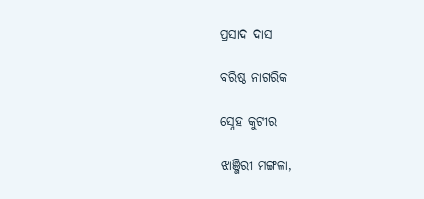ପ୍ରସାଦ ଦାସ

ବରିଷ୍ଠ ନାଗରିକ

ସ୍ନେହ କୁଟୀର

ଝାଞ୍ଜିରୀ ମଙ୍ଗଳା,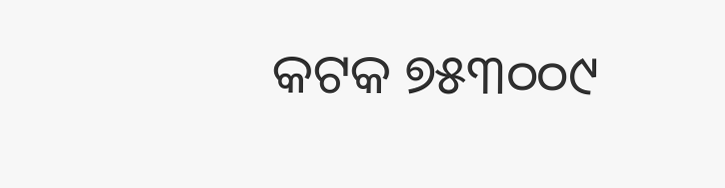କଟକ ୭୫୩୦୦୯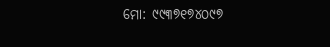ମୋ: ୯୯୩୭୧୭୪୦୯୭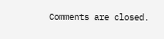Comments are closed.